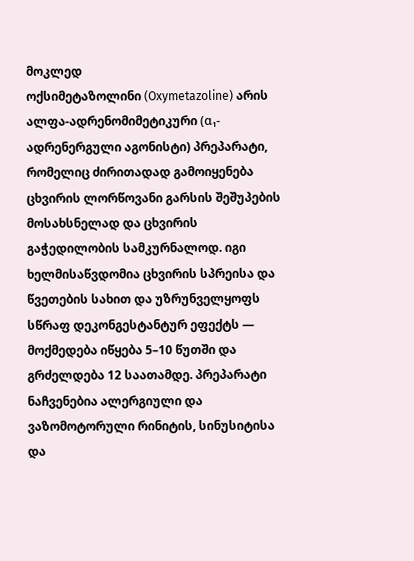მოკლედ
ოქსიმეტაზოლინი (Oxymetazoline) არის ალფა-ადრენომიმეტიკური (α₁-ადრენერგული აგონისტი) პრეპარატი, რომელიც ძირითადად გამოიყენება ცხვირის ლორწოვანი გარსის შეშუპების მოსახსნელად და ცხვირის გაჭედილობის სამკურნალოდ. იგი ხელმისაწვდომია ცხვირის სპრეისა და წვეთების სახით და უზრუნველყოფს სწრაფ დეკონგესტანტურ ეფექტს — მოქმედება იწყება 5–10 წუთში და გრძელდება 12 საათამდე. პრეპარატი ნაჩვენებია ალერგიული და ვაზომოტორული რინიტის, სინუსიტისა და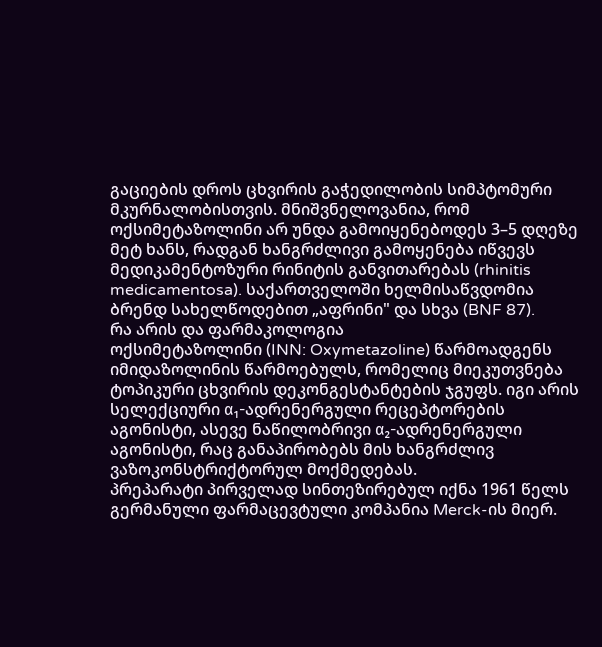გაციების დროს ცხვირის გაჭედილობის სიმპტომური მკურნალობისთვის. მნიშვნელოვანია, რომ ოქსიმეტაზოლინი არ უნდა გამოიყენებოდეს 3–5 დღეზე მეტ ხანს, რადგან ხანგრძლივი გამოყენება იწვევს მედიკამენტოზური რინიტის განვითარებას (rhinitis medicamentosa). საქართველოში ხელმისაწვდომია ბრენდ სახელწოდებით „აფრინი" და სხვა (BNF 87).
რა არის და ფარმაკოლოგია
ოქსიმეტაზოლინი (INN: Oxymetazoline) წარმოადგენს იმიდაზოლინის წარმოებულს, რომელიც მიეკუთვნება ტოპიკური ცხვირის დეკონგესტანტების ჯგუფს. იგი არის სელექციური α₁-ადრენერგული რეცეპტორების აგონისტი, ასევე ნაწილობრივი α₂-ადრენერგული აგონისტი, რაც განაპირობებს მის ხანგრძლივ ვაზოკონსტრიქტორულ მოქმედებას.
პრეპარატი პირველად სინთეზირებულ იქნა 1961 წელს გერმანული ფარმაცევტული კომპანია Merck-ის მიერ.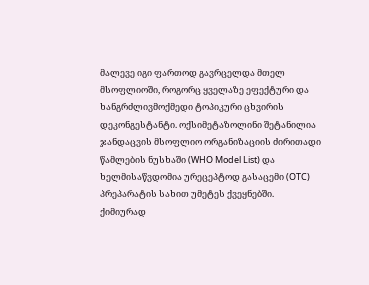მალევე იგი ფართოდ გავრცელდა მთელ მსოფლიოში, როგორც ყველაზე ეფექტური და ხანგრძლივმოქმედი ტოპიკური ცხვირის დეკონგესტანტი. ოქსიმეტაზოლინი შეტანილია ჯანდაცვის მსოფლიო ორგანიზაციის ძირითადი წამლების ნუსხაში (WHO Model List) და ხელმისაწვდომია ურეცეპტოდ გასაცემი (OTC) პრეპარატის სახით უმეტეს ქვეყნებში.
ქიმიურად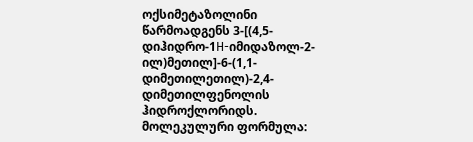ოქსიმეტაზოლინი წარმოადგენს 3-[(4,5-დიჰიდრო-1H-იმიდაზოლ-2-ილ)მეთილ]-6-(1,1-დიმეთილეთილ)-2,4-დიმეთილფენოლის ჰიდროქლორიდს. მოლეკულური ფორმულა: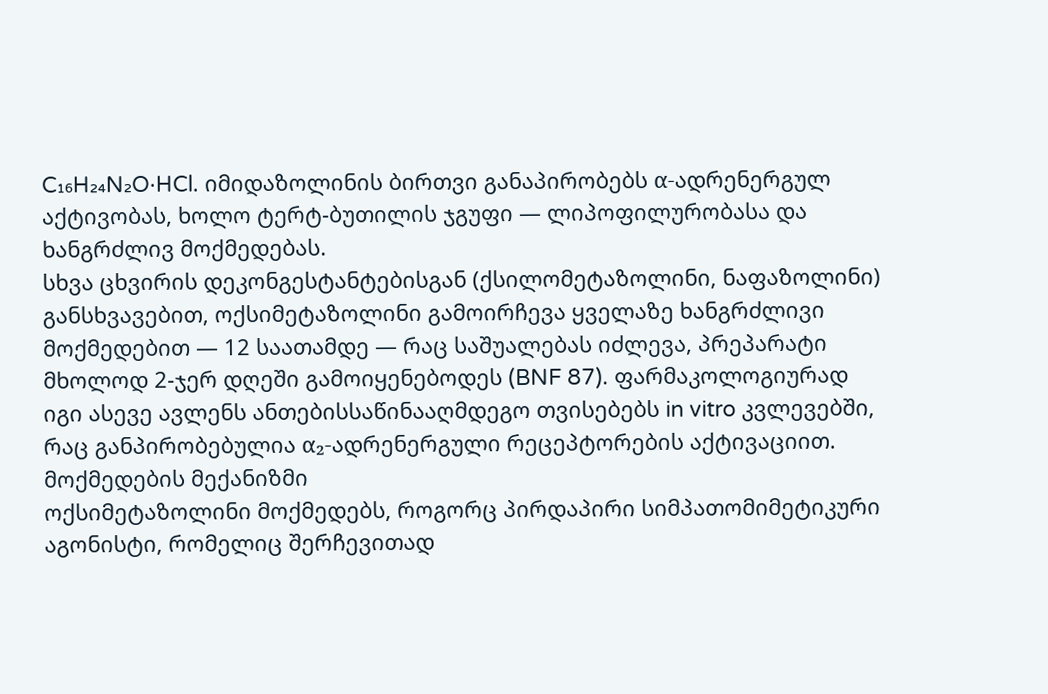C₁₆H₂₄N₂O·HCl. იმიდაზოლინის ბირთვი განაპირობებს α-ადრენერგულ აქტივობას, ხოლო ტერტ-ბუთილის ჯგუფი — ლიპოფილურობასა და ხანგრძლივ მოქმედებას.
სხვა ცხვირის დეკონგესტანტებისგან (ქსილომეტაზოლინი, ნაფაზოლინი) განსხვავებით, ოქსიმეტაზოლინი გამოირჩევა ყველაზე ხანგრძლივი მოქმედებით — 12 საათამდე — რაც საშუალებას იძლევა, პრეპარატი მხოლოდ 2-ჯერ დღეში გამოიყენებოდეს (BNF 87). ფარმაკოლოგიურად იგი ასევე ავლენს ანთებისსაწინააღმდეგო თვისებებს in vitro კვლევებში, რაც განპირობებულია α₂-ადრენერგული რეცეპტორების აქტივაციით.
მოქმედების მექანიზმი
ოქსიმეტაზოლინი მოქმედებს, როგორც პირდაპირი სიმპათომიმეტიკური აგონისტი, რომელიც შერჩევითად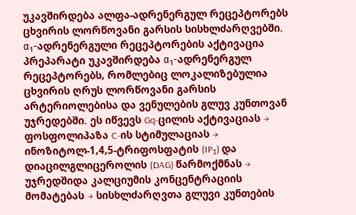უკავშირდება ალფა-ადრენერგულ რეცეპტორებს ცხვირის ლორწოვანი გარსის სისხლძარღვებში.
α₁-ადრენერგული რეცეპტორების აქტივაცია
პრეპარატი უკავშირდება α₁-ადრენერგულ რეცეპტორებს, რომლებიც ლოკალიზებულია ცხვირის ღრუს ლორწოვანი გარსის არტერიოლებისა და ვენულების გლუვ კუნთოვან უჯრედებში. ეს იწვევს Gq-ცილის აქტივაციას → ფოსფოლიპაზა C-ის სტიმულაციას → ინოზიტოლ-1,4,5-ტრიფოსფატის (IP₃) და დიაცილგლიცეროლის (DAG) წარმოქმნას → უჯრედშიდა კალციუმის კონცენტრაციის მომატებას → სისხლძარღვთა გლუვი კუნთების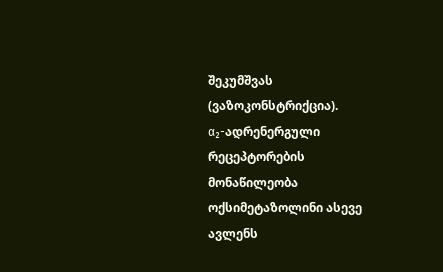შეკუმშვას (ვაზოკონსტრიქცია).
α₂-ადრენერგული რეცეპტორების მონაწილეობა
ოქსიმეტაზოლინი ასევე ავლენს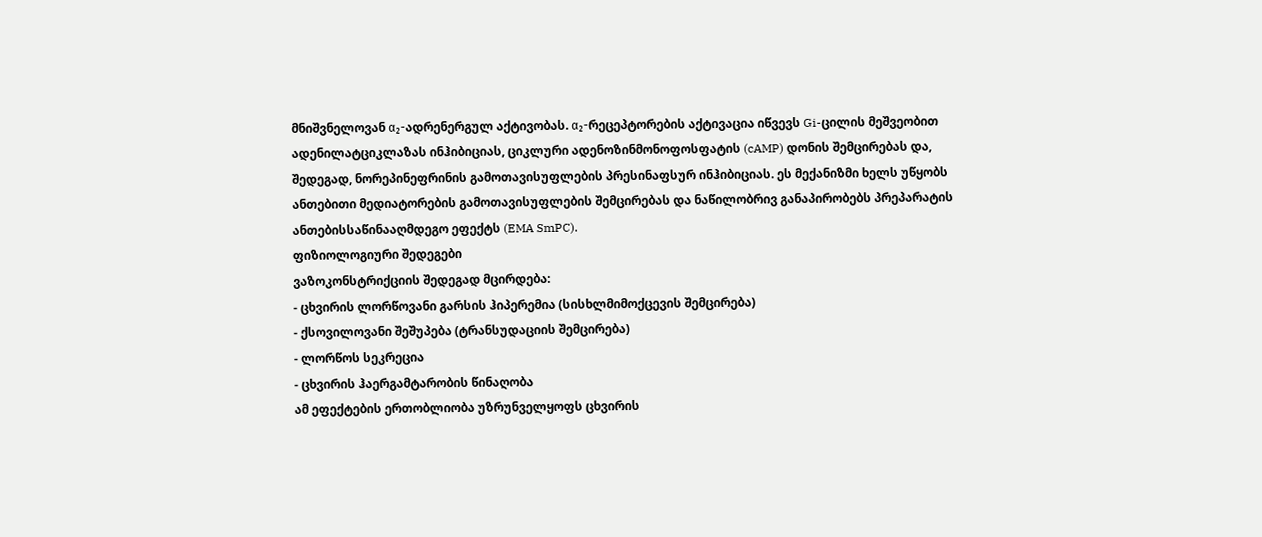მნიშვნელოვან α₂-ადრენერგულ აქტივობას. α₂-რეცეპტორების აქტივაცია იწვევს Gi-ცილის მეშვეობით ადენილატციკლაზას ინჰიბიციას, ციკლური ადენოზინმონოფოსფატის (cAMP) დონის შემცირებას და, შედეგად, ნორეპინეფრინის გამოთავისუფლების პრესინაფსურ ინჰიბიციას. ეს მექანიზმი ხელს უწყობს ანთებითი მედიატორების გამოთავისუფლების შემცირებას და ნაწილობრივ განაპირობებს პრეპარატის ანთებისსაწინააღმდეგო ეფექტს (EMA SmPC).
ფიზიოლოგიური შედეგები
ვაზოკონსტრიქციის შედეგად მცირდება:
- ცხვირის ლორწოვანი გარსის ჰიპერემია (სისხლმიმოქცევის შემცირება)
- ქსოვილოვანი შეშუპება (ტრანსუდაციის შემცირება)
- ლორწოს სეკრეცია
- ცხვირის ჰაერგამტარობის წინაღობა
ამ ეფექტების ერთობლიობა უზრუნველყოფს ცხვირის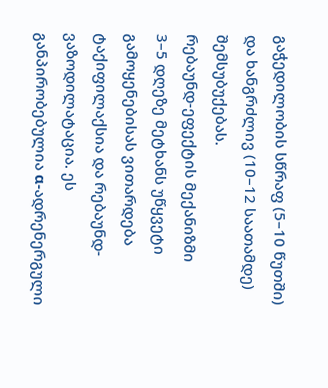გაჭედილობის სწრაფ (5–10 წუთში) და ხანგრძლივ (10–12 საათამდე) შემსუბუქებას.
რებაუნდ-ეფექტის მექანიზმი
3–5 დღეზე მეტხანს უწყვეტი გამოყენებისას ვითარდება ტაქიფილაქსია და რებაუნდ-ვაზოდილატაცია. ეს განპირობებულია α-ადრენერგული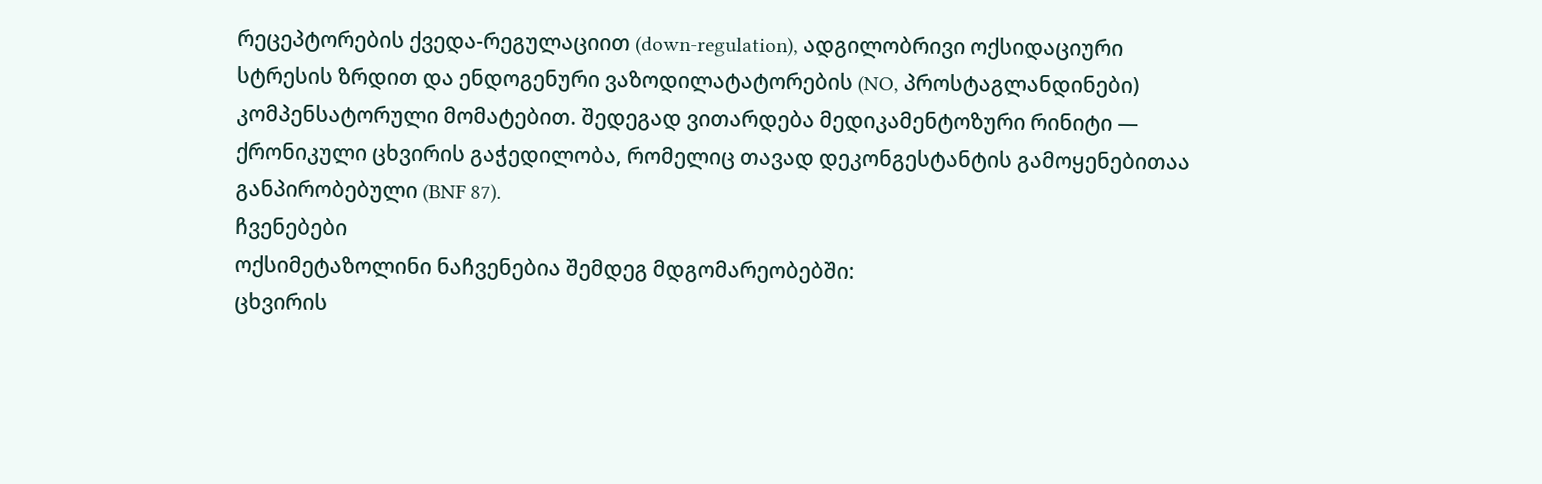რეცეპტორების ქვედა-რეგულაციით (down-regulation), ადგილობრივი ოქსიდაციური სტრესის ზრდით და ენდოგენური ვაზოდილატატორების (NO, პროსტაგლანდინები) კომპენსატორული მომატებით. შედეგად ვითარდება მედიკამენტოზური რინიტი — ქრონიკული ცხვირის გაჭედილობა, რომელიც თავად დეკონგესტანტის გამოყენებითაა განპირობებული (BNF 87).
ჩვენებები
ოქსიმეტაზოლინი ნაჩვენებია შემდეგ მდგომარეობებში:
ცხვირის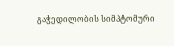გაჭედილობის სიმპტომური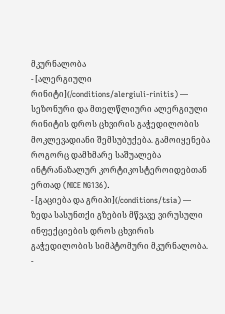მკურნალობა
- [ალერგიული რინიტი](/conditions/alergiuli-rinitis) — სეზონური და მთელწლიური ალერგიული რინიტის დროს ცხვირის გაჭედილობის მოკლევადიანი შემსუბუქება. გამოიყენება როგორც დამხმარე საშუალება ინტრანაზალურ კორტიკოსტეროიდებთან ერთად (NICE NG136).
- [გაციება და გრიპი](/conditions/tsia) — ზედა სასუნთქი გზების მწვავე ვირუსული ინფექციების დროს ცხვირის გაჭედილობის სიმპტომური მკურნალობა.
-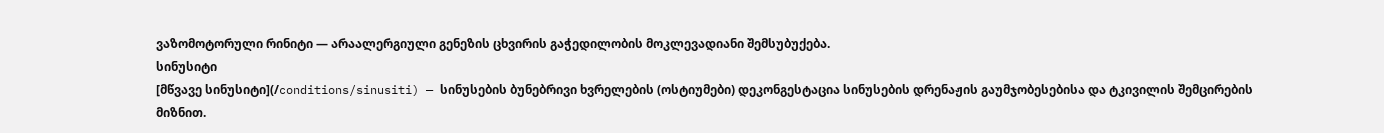ვაზომოტორული რინიტი — არაალერგიული გენეზის ცხვირის გაჭედილობის მოკლევადიანი შემსუბუქება.
სინუსიტი
[მწვავე სინუსიტი](/conditions/sinusiti) — სინუსების ბუნებრივი ხვრელების (ოსტიუმები) დეკონგესტაცია სინუსების დრენაჟის გაუმჯობესებისა და ტკივილის შემცირების მიზნით.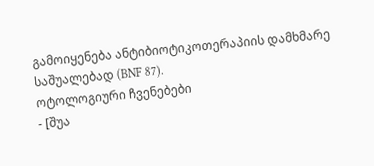გამოიყენება ანტიბიოტიკოთერაპიის დამხმარე საშუალებად (BNF 87).
ოტოლოგიური ჩვენებები
- [შუა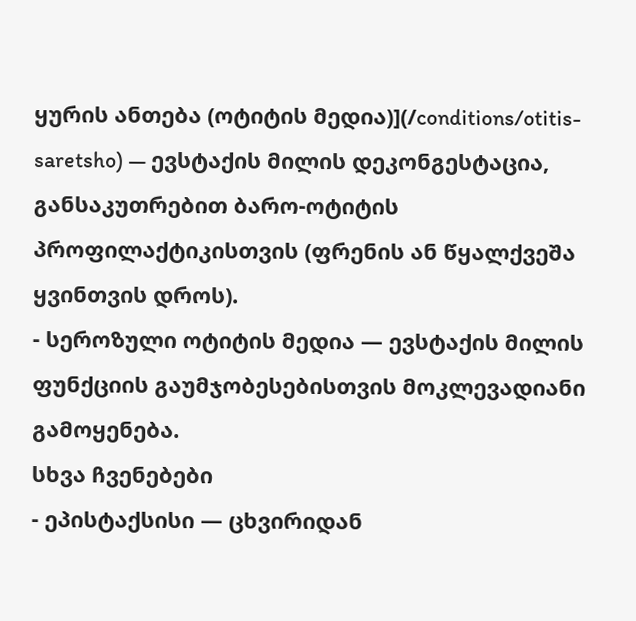ყურის ანთება (ოტიტის მედია)](/conditions/otitis-saretsho) — ევსტაქის მილის დეკონგესტაცია, განსაკუთრებით ბარო-ოტიტის პროფილაქტიკისთვის (ფრენის ან წყალქვეშა ყვინთვის დროს).
- სეროზული ოტიტის მედია — ევსტაქის მილის ფუნქციის გაუმჯობესებისთვის მოკლევადიანი გამოყენება.
სხვა ჩვენებები
- ეპისტაქსისი — ცხვირიდან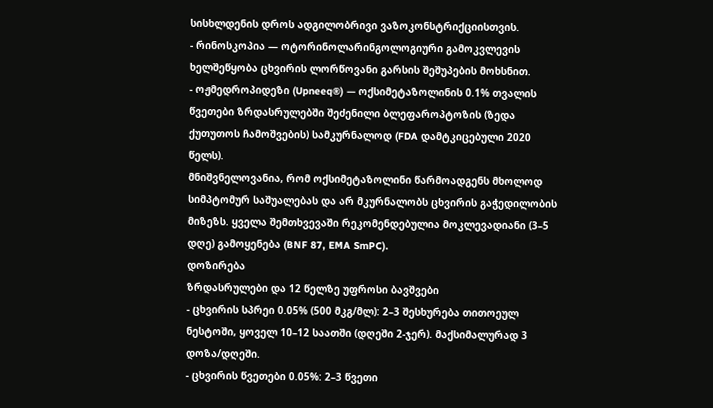სისხლდენის დროს ადგილობრივი ვაზოკონსტრიქციისთვის.
- რინოსკოპია — ოტორინოლარინგოლოგიური გამოკვლევის ხელშეწყობა ცხვირის ლორწოვანი გარსის შეშუპების მოხსნით.
- ოჟმედროპიდეზი (Upneeq®) — ოქსიმეტაზოლინის 0.1% თვალის წვეთები ზრდასრულებში შეძენილი ბლეფაროპტოზის (ზედა ქუთუთოს ჩამოშვების) სამკურნალოდ (FDA დამტკიცებული 2020 წელს).
მნიშვნელოვანია, რომ ოქსიმეტაზოლინი წარმოადგენს მხოლოდ სიმპტომურ საშუალებას და არ მკურნალობს ცხვირის გაჭედილობის მიზეზს. ყველა შემთხვევაში რეკომენდებულია მოკლევადიანი (3–5 დღე) გამოყენება (BNF 87, EMA SmPC).
დოზირება
ზრდასრულები და 12 წელზე უფროსი ბავშვები
- ცხვირის სპრეი 0.05% (500 მკგ/მლ): 2–3 შესხურება თითოეულ ნესტოში, ყოველ 10–12 საათში (დღეში 2-ჯერ). მაქსიმალურად 3 დოზა/დღეში.
- ცხვირის წვეთები 0.05%: 2–3 წვეთი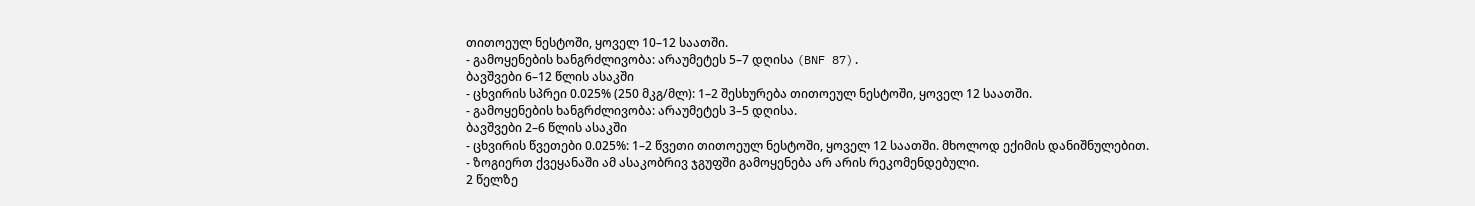თითოეულ ნესტოში, ყოველ 10–12 საათში.
- გამოყენების ხანგრძლივობა: არაუმეტეს 5–7 დღისა (BNF 87).
ბავშვები 6–12 წლის ასაკში
- ცხვირის სპრეი 0.025% (250 მკგ/მლ): 1–2 შესხურება თითოეულ ნესტოში, ყოველ 12 საათში.
- გამოყენების ხანგრძლივობა: არაუმეტეს 3–5 დღისა.
ბავშვები 2–6 წლის ასაკში
- ცხვირის წვეთები 0.025%: 1–2 წვეთი თითოეულ ნესტოში, ყოველ 12 საათში. მხოლოდ ექიმის დანიშნულებით.
- ზოგიერთ ქვეყანაში ამ ასაკობრივ ჯგუფში გამოყენება არ არის რეკომენდებული.
2 წელზე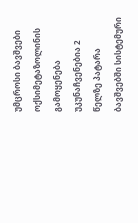უმცროსი ბავშვები
ოქსიმეტაზოლინის გამოყენება უკუნაჩვენებია 2 წელზე პატარა ბავშვებში სისტემური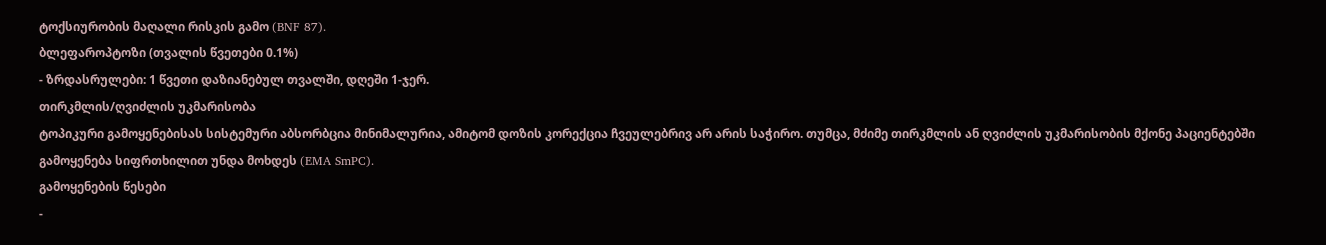ტოქსიურობის მაღალი რისკის გამო (BNF 87).
ბლეფაროპტოზი (თვალის წვეთები 0.1%)
- ზრდასრულები: 1 წვეთი დაზიანებულ თვალში, დღეში 1-ჯერ.
თირკმლის/ღვიძლის უკმარისობა
ტოპიკური გამოყენებისას სისტემური აბსორბცია მინიმალურია, ამიტომ დოზის კორექცია ჩვეულებრივ არ არის საჭირო. თუმცა, მძიმე თირკმლის ან ღვიძლის უკმარისობის მქონე პაციენტებში გამოყენება სიფრთხილით უნდა მოხდეს (EMA SmPC).
გამოყენების წესები
-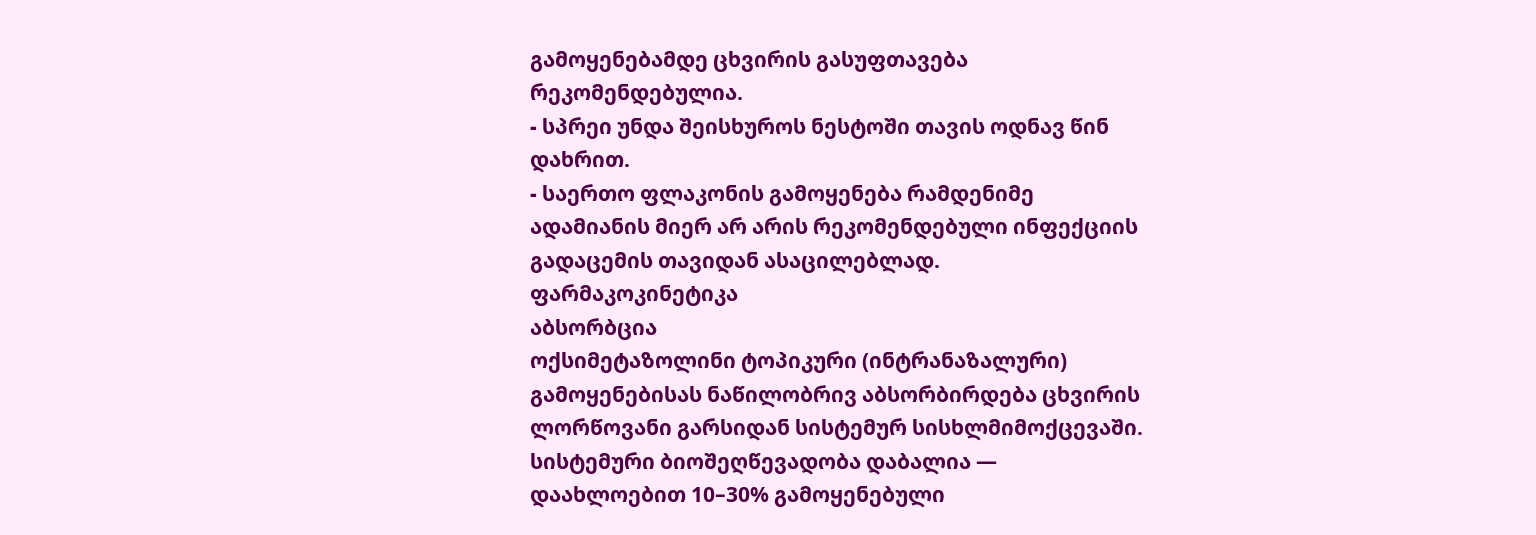გამოყენებამდე ცხვირის გასუფთავება რეკომენდებულია.
- სპრეი უნდა შეისხუროს ნესტოში თავის ოდნავ წინ დახრით.
- საერთო ფლაკონის გამოყენება რამდენიმე ადამიანის მიერ არ არის რეკომენდებული ინფექციის გადაცემის თავიდან ასაცილებლად.
ფარმაკოკინეტიკა
აბსორბცია
ოქსიმეტაზოლინი ტოპიკური (ინტრანაზალური) გამოყენებისას ნაწილობრივ აბსორბირდება ცხვირის ლორწოვანი გარსიდან სისტემურ სისხლმიმოქცევაში. სისტემური ბიოშეღწევადობა დაბალია — დაახლოებით 10–30% გამოყენებული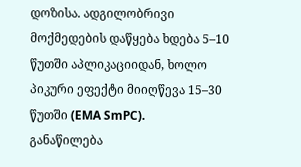დოზისა. ადგილობრივი მოქმედების დაწყება ხდება 5–10 წუთში აპლიკაციიდან, ხოლო პიკური ეფექტი მიიღწევა 15–30 წუთში (EMA SmPC).
განაწილება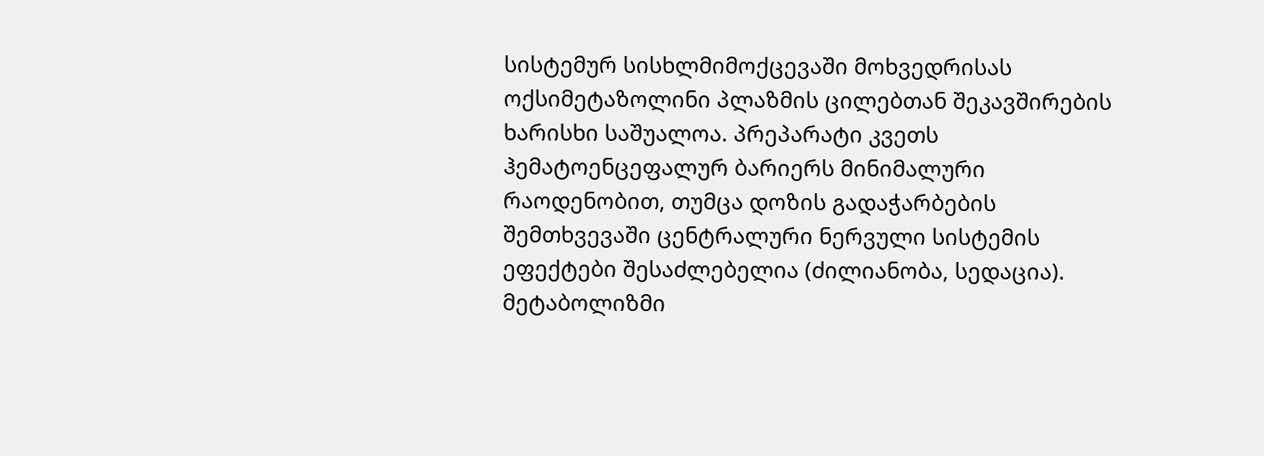სისტემურ სისხლმიმოქცევაში მოხვედრისას ოქსიმეტაზოლინი პლაზმის ცილებთან შეკავშირების ხარისხი საშუალოა. პრეპარატი კვეთს ჰემატოენცეფალურ ბარიერს მინიმალური რაოდენობით, თუმცა დოზის გადაჭარბების შემთხვევაში ცენტრალური ნერვული სისტემის ეფექტები შესაძლებელია (ძილიანობა, სედაცია).
მეტაბოლიზმი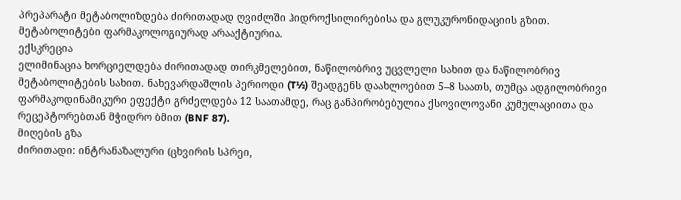პრეპარატი მეტაბოლიზდება ძირითადად ღვიძლში ჰიდროქსილირებისა და გლუკურონიდაციის გზით. მეტაბოლიტები ფარმაკოლოგიურად არააქტიურია.
ექსკრეცია
ელიმინაცია ხორციელდება ძირითადად თირკმელებით, ნაწილობრივ უცვლელი სახით და ნაწილობრივ მეტაბოლიტების სახით. ნახევარდაშლის პერიოდი (T½) შეადგენს დაახლოებით 5–8 საათს, თუმცა ადგილობრივი ფარმაკოდინამიკური ეფექტი გრძელდება 12 საათამდე, რაც განპირობებულია ქსოვილოვანი კუმულაციითა და რეცეპტორებთან მჭიდრო ბმით (BNF 87).
მიღების გზა
ძირითადი: ინტრანაზალური (ცხვირის სპრეი,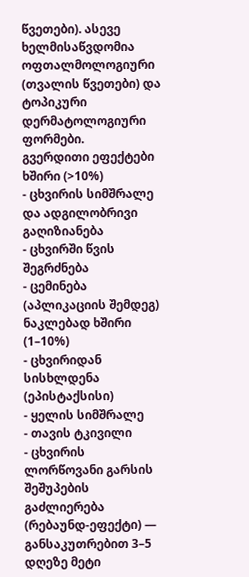წვეთები). ასევე ხელმისაწვდომია ოფთალმოლოგიური (თვალის წვეთები) და ტოპიკური დერმატოლოგიური ფორმები.
გვერდითი ეფექტები
ხშირი (>10%)
- ცხვირის სიმშრალე და ადგილობრივი გაღიზიანება
- ცხვირში წვის შეგრძნება
- ცემინება (აპლიკაციის შემდეგ)
ნაკლებად ხშირი (1–10%)
- ცხვირიდან სისხლდენა (ეპისტაქსისი)
- ყელის სიმშრალე
- თავის ტკივილი
- ცხვირის ლორწოვანი გარსის შეშუპების გაძლიერება (რებაუნდ-ეფექტი) — განსაკუთრებით 3–5 დღეზე მეტი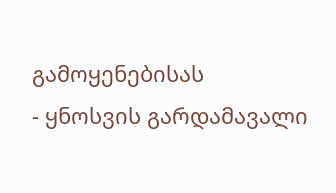გამოყენებისას
- ყნოსვის გარდამავალი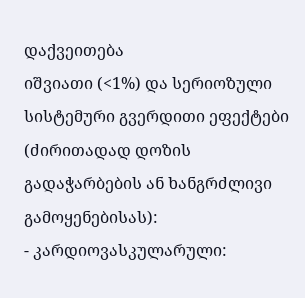დაქვეითება
იშვიათი (<1%) და სერიოზული
სისტემური გვერდითი ეფექტები (ძირითადად დოზის გადაჭარბების ან ხანგრძლივი გამოყენებისას):
- კარდიოვასკულარული: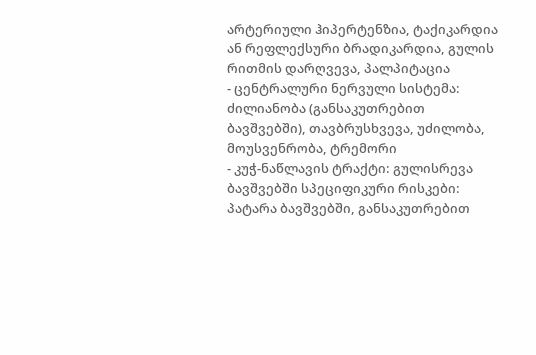არტერიული ჰიპერტენზია, ტაქიკარდია ან რეფლექსური ბრადიკარდია, გულის რითმის დარღვევა, პალპიტაცია
- ცენტრალური ნერვული სისტემა: ძილიანობა (განსაკუთრებით ბავშვებში), თავბრუსხვევა, უძილობა, მოუსვენრობა, ტრემორი
- კუჭ-ნაწლავის ტრაქტი: გულისრევა
ბავშვებში სპეციფიკური რისკები:
პატარა ბავშვებში, განსაკუთრებით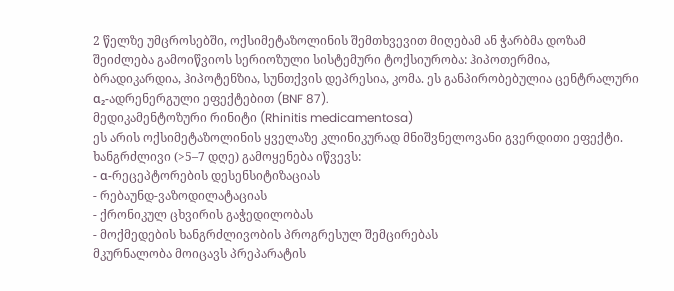2 წელზე უმცროსებში, ოქსიმეტაზოლინის შემთხვევით მიღებამ ან ჭარბმა დოზამ შეიძლება გამოიწვიოს სერიოზული სისტემური ტოქსიურობა: ჰიპოთერმია, ბრადიკარდია, ჰიპოტენზია, სუნთქვის დეპრესია, კომა. ეს განპირობებულია ცენტრალური α₂-ადრენერგული ეფექტებით (BNF 87).
მედიკამენტოზური რინიტი (Rhinitis medicamentosa)
ეს არის ოქსიმეტაზოლინის ყველაზე კლინიკურად მნიშვნელოვანი გვერდითი ეფექტი. ხანგრძლივი (>5–7 დღე) გამოყენება იწვევს:
- α-რეცეპტორების დესენსიტიზაციას
- რებაუნდ-ვაზოდილატაციას
- ქრონიკულ ცხვირის გაჭედილობას
- მოქმედების ხანგრძლივობის პროგრესულ შემცირებას
მკურნალობა მოიცავს პრეპარატის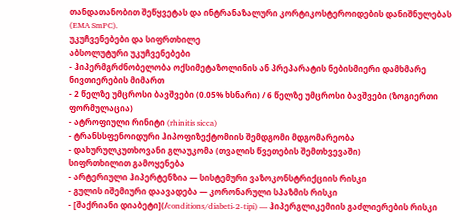თანდათანობით შეწყვეტას და ინტრანაზალური კორტიკოსტეროიდების დანიშნულებას (EMA SmPC).
უკუჩვენებები და სიფრთხილე
აბსოლუტური უკუჩვენებები
- ჰიპერმგრძნობელობა ოქსიმეტაზოლინის ან პრეპარატის ნებისმიერი დამხმარე ნივთიერების მიმართ
- 2 წელზე უმცროსი ბავშვები (0.05% ხსნარი) / 6 წელზე უმცროსი ბავშვები (ზოგიერთი ფორმულაცია)
- ატროფიული რინიტი (rhinitis sicca)
- ტრანსსფენოიდური ჰიპოფიზექტომიის შემდგომი მდგომარეობა
- დახურულკუთხოვანი გლაუკომა (თვალის წვეთების შემთხვევაში)
სიფრთხილით გამოყენება
- არტერიული ჰიპერტენზია — სისტემური ვაზოკონსტრიქციის რისკი
- გულის იშემიური დაავადება — კორონარული სპაზმის რისკი
- [შაქრიანი დიაბეტი](/conditions/diabeti-2-tipi) — ჰიპერგლიკემიის გაძლიერების რისკი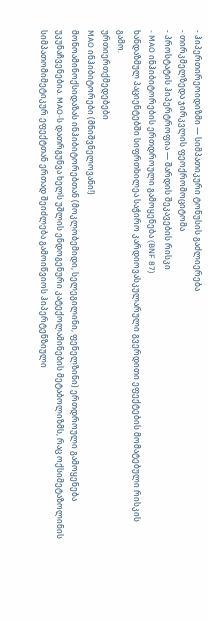- ჰიპერთირეოიდიზმი — სიმპათიკური ტონუსის გაძლიერება
- თირკმელზედა ჯირკვლის ფეოქრომოციტომა
- პროსტატის ჰიპერტროფია — შარდის შეკავების რისკი
- MAO ინჰიბიტორების ერთდროული გამოყენება (BNF 87)
ხანდაზმულ პაციენტებში სიფრთხილეა საჭირო კარდიოვასკულარული გვერდითი ეფექტების მომატებული რისკის გამო.
ურთიერთქმედებები
MAO ინჰიბიტორები (მნიშვნელოვანი!)
მონოამინოქსიდაზას ინჰიბიტორებთან (მოკლობემიდი, სელეგილინი, ფენელზინი) ერთდროული გამოყენება უკუნაჩვენებია. MAO-ს დათრგუნვა ხელს უშლის ენდოგენური კატექოლამინების მეტაბოლიზმს, რაც ოქსიმეტაზოლინის სიმპათომიმეტიკურ ეფექტთან ერთად შეიძლება გამოიწვიოს ჰიპერტენზიული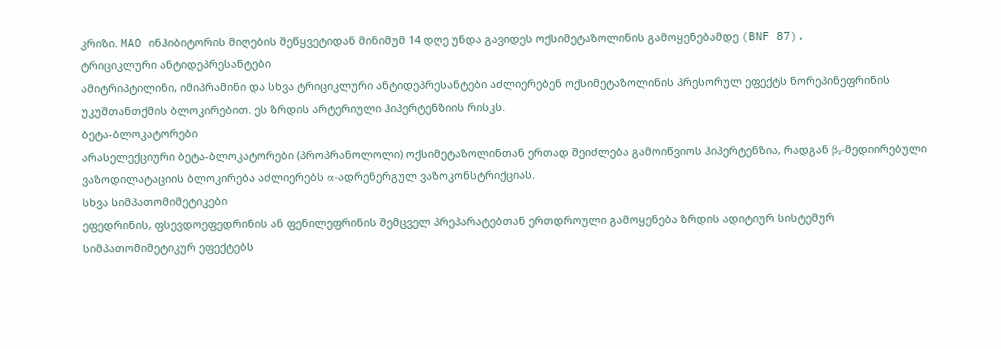კრიზი. MAO ინჰიბიტორის მიღების შეწყვეტიდან მინიმუმ 14 დღე უნდა გავიდეს ოქსიმეტაზოლინის გამოყენებამდე (BNF 87).
ტრიციკლური ანტიდეპრესანტები
ამიტრიპტილინი, იმიპრამინი და სხვა ტრიციკლური ანტიდეპრესანტები აძლიერებენ ოქსიმეტაზოლინის პრესორულ ეფექტს ნორეპინეფრინის უკუშთანთქმის ბლოკირებით. ეს ზრდის არტერიული ჰიპერტენზიის რისკს.
ბეტა-ბლოკატორები
არასელექციური ბეტა-ბლოკატორები (პროპრანოლოლი) ოქსიმეტაზოლინთან ერთად შეიძლება გამოიწვიოს ჰიპერტენზია, რადგან β₂-მედიირებული ვაზოდილატაციის ბლოკირება აძლიერებს α-ადრენერგულ ვაზოკონსტრიქციას.
სხვა სიმპათომიმეტიკები
ეფედრინის, ფსევდოეფედრინის ან ფენილეფრინის შემცველ პრეპარატებთან ერთდროული გამოყენება ზრდის ადიტიურ სისტემურ სიმპათომიმეტიკურ ეფექტებს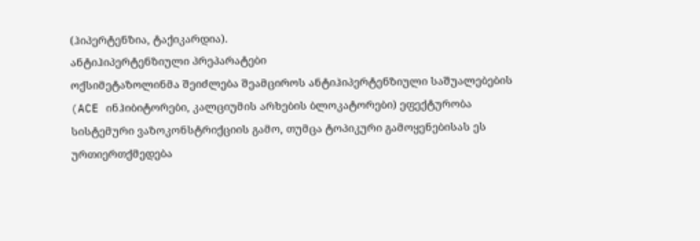(ჰიპერტენზია, ტაქიკარდია).
ანტიჰიპერტენზიული პრეპარატები
ოქსიმეტაზოლინმა შეიძლება შეამციროს ანტიჰიპერტენზიული საშუალებების (ACE ინჰიბიტორები, კალციუმის არხების ბლოკატორები) ეფექტურობა სისტემური ვაზოკონსტრიქციის გამო, თუმცა ტოპიკური გამოყენებისას ეს ურთიერთქმედება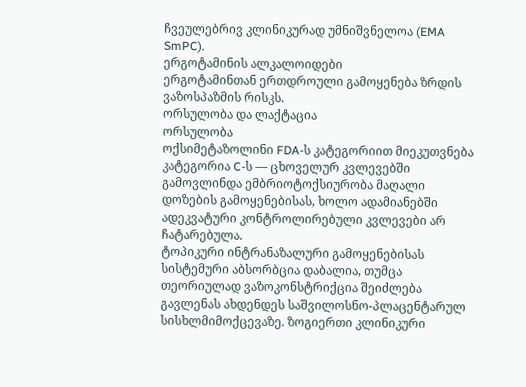ჩვეულებრივ კლინიკურად უმნიშვნელოა (EMA SmPC).
ერგოტამინის ალკალოიდები
ერგოტამინთან ერთდროული გამოყენება ზრდის ვაზოსპაზმის რისკს.
ორსულობა და ლაქტაცია
ორსულობა
ოქსიმეტაზოლინი FDA-ს კატეგორიით მიეკუთვნება კატეგორია C-ს — ცხოველურ კვლევებში გამოვლინდა ემბრიოტოქსიურობა მაღალი დოზების გამოყენებისას, ხოლო ადამიანებში ადეკვატური კონტროლირებული კვლევები არ ჩატარებულა.
ტოპიკური ინტრანაზალური გამოყენებისას სისტემური აბსორბცია დაბალია, თუმცა თეორიულად ვაზოკონსტრიქცია შეიძლება გავლენას ახდენდეს საშვილოსნო-პლაცენტარულ სისხლმიმოქცევაზე. ზოგიერთი კლინიკური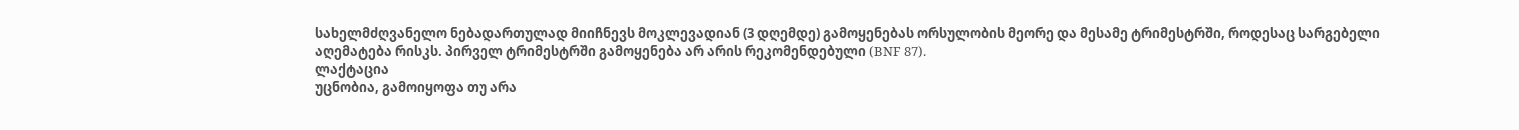სახელმძღვანელო ნებადართულად მიიჩნევს მოკლევადიან (3 დღემდე) გამოყენებას ორსულობის მეორე და მესამე ტრიმესტრში, როდესაც სარგებელი აღემატება რისკს. პირველ ტრიმესტრში გამოყენება არ არის რეკომენდებული (BNF 87).
ლაქტაცია
უცნობია, გამოიყოფა თუ არა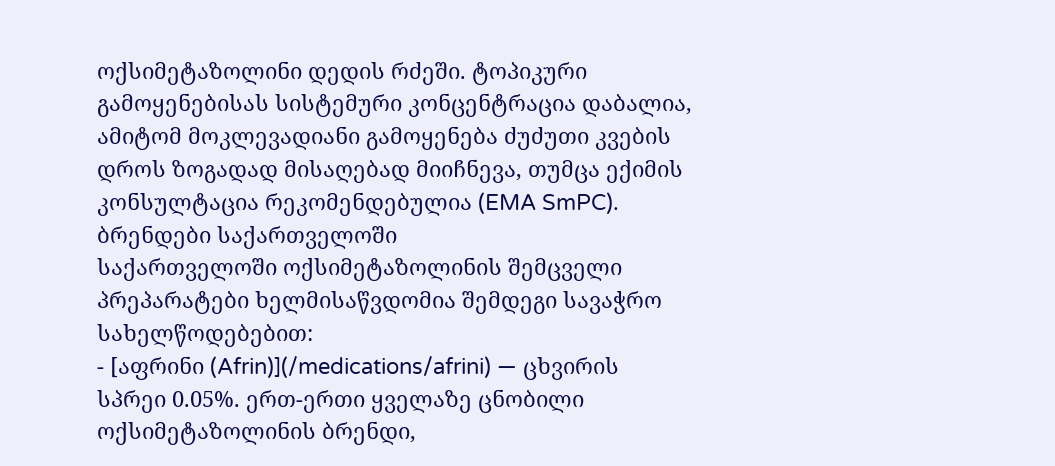ოქსიმეტაზოლინი დედის რძეში. ტოპიკური გამოყენებისას სისტემური კონცენტრაცია დაბალია, ამიტომ მოკლევადიანი გამოყენება ძუძუთი კვების დროს ზოგადად მისაღებად მიიჩნევა, თუმცა ექიმის კონსულტაცია რეკომენდებულია (EMA SmPC).
ბრენდები საქართველოში
საქართველოში ოქსიმეტაზოლინის შემცველი პრეპარატები ხელმისაწვდომია შემდეგი სავაჭრო სახელწოდებებით:
- [აფრინი (Afrin)](/medications/afrini) — ცხვირის სპრეი 0.05%. ერთ-ერთი ყველაზე ცნობილი ოქსიმეტაზოლინის ბრენდი,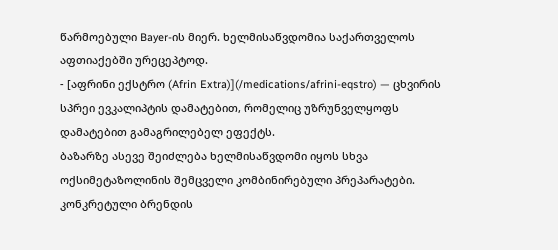წარმოებული Bayer-ის მიერ. ხელმისაწვდომია საქართველოს აფთიაქებში ურეცეპტოდ.
- [აფრინი ექსტრო (Afrin Extra)](/medications/afrini-eqstro) — ცხვირის სპრეი ევკალიპტის დამატებით, რომელიც უზრუნველყოფს დამატებით გამაგრილებელ ეფექტს.
ბაზარზე ასევე შეიძლება ხელმისაწვდომი იყოს სხვა ოქსიმეტაზოლინის შემცველი კომბინირებული პრეპარატები. კონკრეტული ბრენდის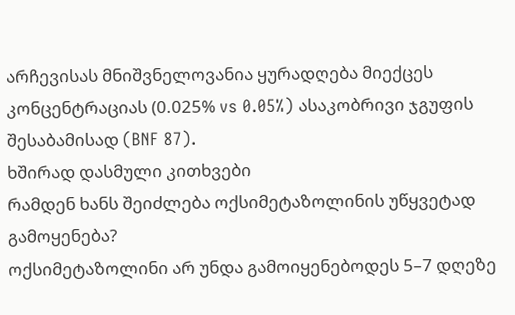არჩევისას მნიშვნელოვანია ყურადღება მიექცეს კონცენტრაციას (0.025% vs 0.05%) ასაკობრივი ჯგუფის შესაბამისად (BNF 87).
ხშირად დასმული კითხვები
რამდენ ხანს შეიძლება ოქსიმეტაზოლინის უწყვეტად გამოყენება?
ოქსიმეტაზოლინი არ უნდა გამოიყენებოდეს 5–7 დღეზე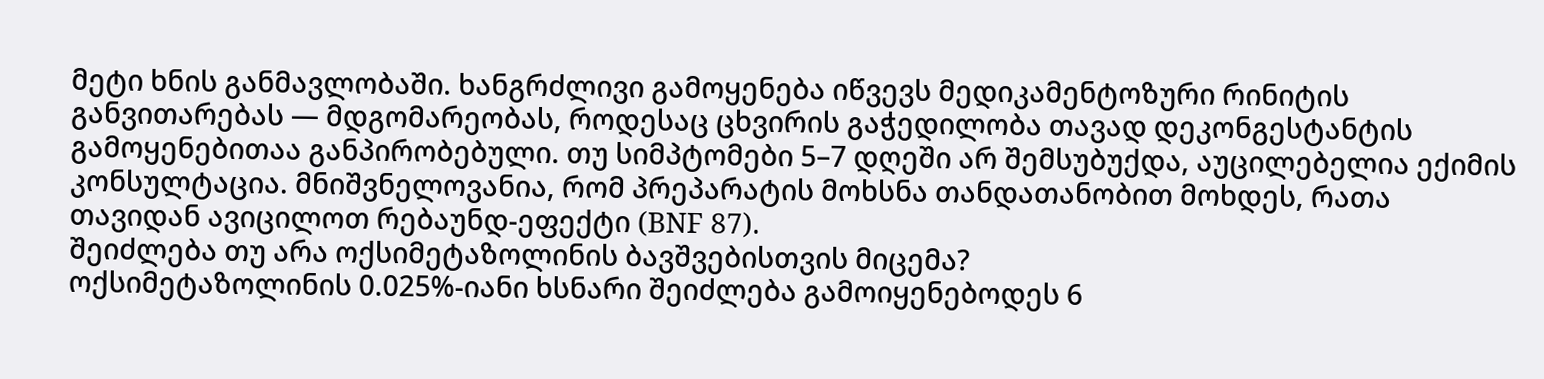მეტი ხნის განმავლობაში. ხანგრძლივი გამოყენება იწვევს მედიკამენტოზური რინიტის განვითარებას — მდგომარეობას, როდესაც ცხვირის გაჭედილობა თავად დეკონგესტანტის გამოყენებითაა განპირობებული. თუ სიმპტომები 5–7 დღეში არ შემსუბუქდა, აუცილებელია ექიმის კონსულტაცია. მნიშვნელოვანია, რომ პრეპარატის მოხსნა თანდათანობით მოხდეს, რათა თავიდან ავიცილოთ რებაუნდ-ეფექტი (BNF 87).
შეიძლება თუ არა ოქსიმეტაზოლინის ბავშვებისთვის მიცემა?
ოქსიმეტაზოლინის 0.025%-იანი ხსნარი შეიძლება გამოიყენებოდეს 6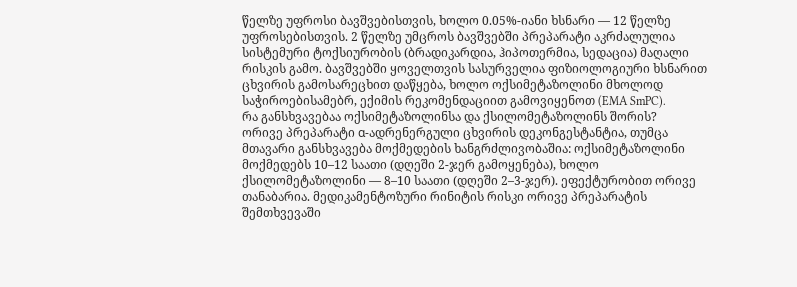წელზე უფროსი ბავშვებისთვის, ხოლო 0.05%-იანი ხსნარი — 12 წელზე უფროსებისთვის. 2 წელზე უმცროს ბავშვებში პრეპარატი აკრძალულია სისტემური ტოქსიურობის (ბრადიკარდია, ჰიპოთერმია, სედაცია) მაღალი რისკის გამო. ბავშვებში ყოველთვის სასურველია ფიზიოლოგიური ხსნარით ცხვირის გამოსარეცხით დაწყება, ხოლო ოქსიმეტაზოლინი მხოლოდ საჭიროებისამებრ, ექიმის რეკომენდაციით გამოვიყენოთ (EMA SmPC).
რა განსხვავებაა ოქსიმეტაზოლინსა და ქსილომეტაზოლინს შორის?
ორივე პრეპარატი α-ადრენერგული ცხვირის დეკონგესტანტია, თუმცა მთავარი განსხვავება მოქმედების ხანგრძლივობაშია: ოქსიმეტაზოლინი მოქმედებს 10–12 საათი (დღეში 2-ჯერ გამოყენება), ხოლო ქსილომეტაზოლინი — 8–10 საათი (დღეში 2–3-ჯერ). ეფექტურობით ორივე თანაბარია. მედიკამენტოზური რინიტის რისკი ორივე პრეპარატის შემთხვევაში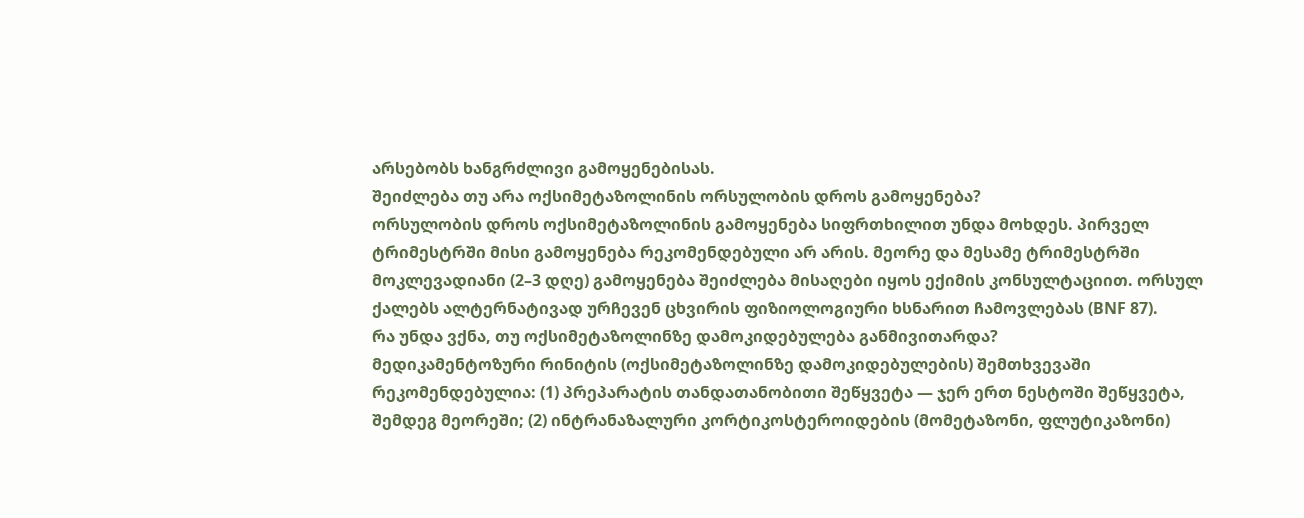არსებობს ხანგრძლივი გამოყენებისას.
შეიძლება თუ არა ოქსიმეტაზოლინის ორსულობის დროს გამოყენება?
ორსულობის დროს ოქსიმეტაზოლინის გამოყენება სიფრთხილით უნდა მოხდეს. პირველ ტრიმესტრში მისი გამოყენება რეკომენდებული არ არის. მეორე და მესამე ტრიმესტრში მოკლევადიანი (2–3 დღე) გამოყენება შეიძლება მისაღები იყოს ექიმის კონსულტაციით. ორსულ ქალებს ალტერნატივად ურჩევენ ცხვირის ფიზიოლოგიური ხსნარით ჩამოვლებას (BNF 87).
რა უნდა ვქნა, თუ ოქსიმეტაზოლინზე დამოკიდებულება განმივითარდა?
მედიკამენტოზური რინიტის (ოქსიმეტაზოლინზე დამოკიდებულების) შემთხვევაში რეკომენდებულია: (1) პრეპარატის თანდათანობითი შეწყვეტა — ჯერ ერთ ნესტოში შეწყვეტა, შემდეგ მეორეში; (2) ინტრანაზალური კორტიკოსტეროიდების (მომეტაზონი, ფლუტიკაზონი)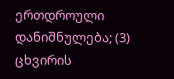ერთდროული დანიშნულება; (3) ცხვირის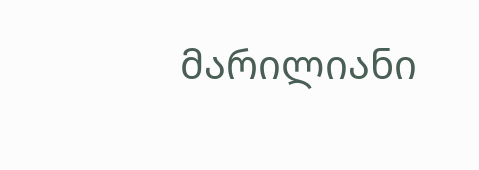მარილიანი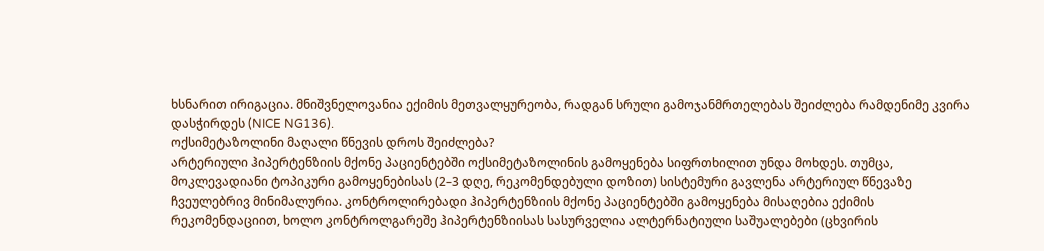ხსნარით ირიგაცია. მნიშვნელოვანია ექიმის მეთვალყურეობა, რადგან სრული გამოჯანმრთელებას შეიძლება რამდენიმე კვირა დასჭირდეს (NICE NG136).
ოქსიმეტაზოლინი მაღალი წნევის დროს შეიძლება?
არტერიული ჰიპერტენზიის მქონე პაციენტებში ოქსიმეტაზოლინის გამოყენება სიფრთხილით უნდა მოხდეს. თუმცა, მოკლევადიანი ტოპიკური გამოყენებისას (2–3 დღე, რეკომენდებული დოზით) სისტემური გავლენა არტერიულ წნევაზე ჩვეულებრივ მინიმალურია. კონტროლირებადი ჰიპერტენზიის მქონე პაციენტებში გამოყენება მისაღებია ექიმის რეკომენდაციით, ხოლო კონტროლგარეშე ჰიპერტენზიისას სასურველია ალტერნატიული საშუალებები (ცხვირის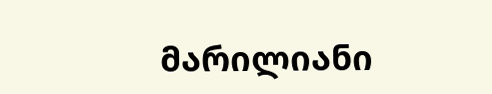მარილიანი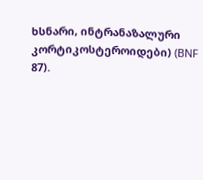ხსნარი, ინტრანაზალური კორტიკოსტეროიდები) (BNF 87).